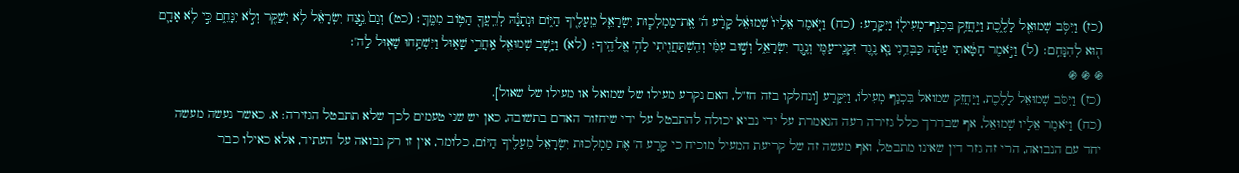(כז) וַיִּסֹּ֥ב שְׁמוּאֵ֖ל לָלֶ֑כֶת וַיַּֽחֲזֵ֥ק בִּכְנַף־מְעִיל֖וֹ וַיִּקָּרַֽע׃ (כח) וַיֹּ֤אמֶר אֵלָיו֙ שְׁמוּאֵ֔ל קָרַ֨ע ה֜' אֶֽת־מַמְלְכ֧וּת יִשְׂרָאֵ֛ל מֵֽעָלֶ֖יךָ הַיּ֑וֹם וּנְתָנָ֕הּ לְרֵֽעֲךָ֖ הַטּ֥וֹב מִמֶּֽךָּ׃ (כט) וְגַם֙ נֵ֣צַח יִשְׂרָאֵ֔ל לֹ֥א יְשַׁקֵּ֖ר וְלֹ֣א יִנָּחֵ֑ם כִּ֣י לֹ֥א אָדָ֛ם ה֖וּא לְהִנָּחֵֽם׃ (ל) וַיֹּ֣אמֶר חָטָ֔אתִי עַתָּ֗ה כַּבְּדֵ֥נִי נָ֛א נֶ֥גֶד זִקְנֵֽי־עַמִּ֖י וְנֶ֣גֶד יִשְׂרָאֵ֑ל וְשׁ֣וּב עִמִּ֔י וְהִֽשְׁתַּחֲוֵ֖יתִי לַה֥' אֱלֹהֶֽיךָ׃ (לא) וַיָּ֥שָׁב שְׁמוּאֵ֖ל אַֽחֲרֵ֣י שָׁא֑וּל וַיִּשְׁתַּ֥חוּ שָׁא֖וּל לַֽה'׃
֍ ֍ ֍
(כז) וַיִּסֹּב שְׁמוּאֵל לָלֶכֶת, וַיַּחֲזֵק שמואל בִּכְנַף מְעִילוֹ, וַיִּקָּרַע [ונחלקו בזה חז"ל, האם נקרע מעילו של שמואל או מעילו של שאול].
(כח) וַיֹּאמֶר אֵלָיו שְׁמוּאֵל, אף שבדרך כלל גזירה רעה הנאמרת על ידי נביא יכולה להתבטל על ידי שיחזור האדם בתשובה, כאן יש שני טעמים לכך שלא תתבטל הגזירה: א. כאשר נעשה מעשה יחד עם הנבואה, הרי זה גזר דין שאינו מתבטל, ואף מעשה זה של קריעת המעיל מוכיח כי קָרַע ה' אֶת מַמְלְכוּת יִשְׂרָאֵל מֵעָלֶיךָ הַיּוֹם, כלומר, אין זו רק נבואה על העתיד, אלא כאילו כבר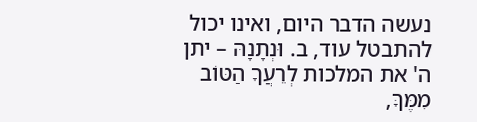נעשה הדבר היום, ואינו יכול להתבטל עוד, ב. וּנְתָנָהּ – יתן ה' את המלכות לְרֵעֲךָ הַטּוֹב מִמֶּךָּ,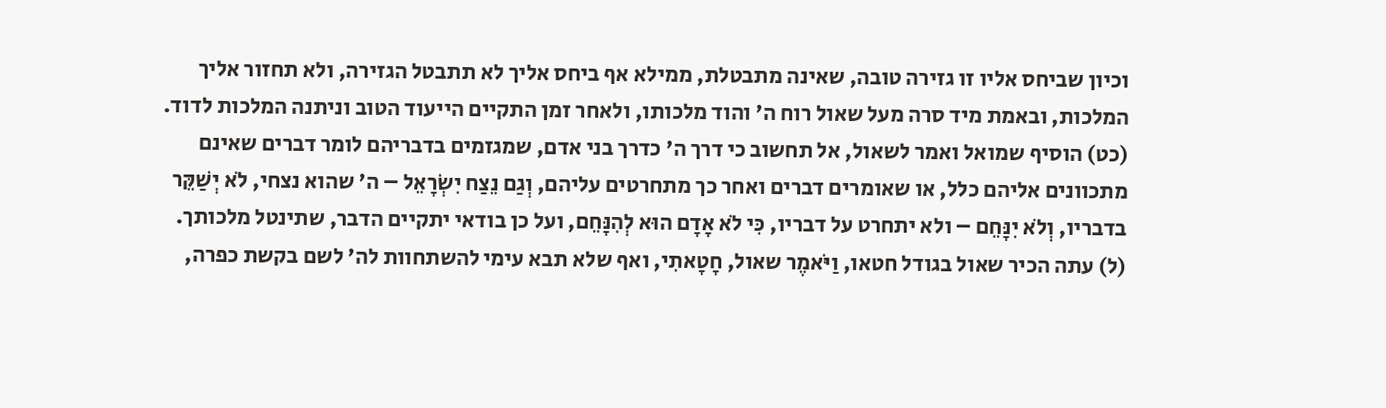וכיון שביחס אליו זו גזירה טובה, שאינה מתבטלת, ממילא אף ביחס אליך לא תתבטל הגזירה, ולא תחזור אליך המלכות, ובאמת מיד סרה מעל שאול רוח ה' והוד מלכותו, ולאחר זמן התקיים הייעוד הטוב וניתנה המלכות לדוד.
(כט) הוסיף שמואל ואמר לשאול, אל תחשוב כי דרך ה' כדרך בני אדם, שמגזמים בדבריהם לומר דברים שאינם מתכוונים אליהם כלל, או שאומרים דברים ואחר כך מתחרטים עליהם, וְגַם נֵצַח יִשְׂרָאֵל – ה' שהוא נצחי, לֹא יְשַׁקֵּר בדבריו, וְלֹא יִנָּחֵם – ולא יתחרט על דבריו, כִּי לֹא אָדָם הוּא לְהִנָּחֵם, ועל כן בודאי יתקיים הדבר, שתינטל מלכותך.
(ל) עתה הכיר שאול בגודל חטאו, וַיֹּאמֶר שאול, חָטָאתִי, ואף שלא תבא עימי להשתחוות לה' לשם בקשת כפרה,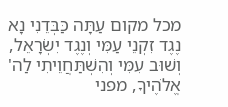מכל מקום עַתָּה כַּבְּדֵנִי נָא נֶגֶד זִקְנֵי עַמִּי וְנֶגֶד יִשְׂרָאֵל, וְשׁוּב עִמִּי וְהִשְׁתַּחֲוֵיתִי לַה' אֱלֹהֶיךָ, מפני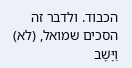הכבוד. ולדבר זה הסכים שמואל, (לא) וַיָּשָׁב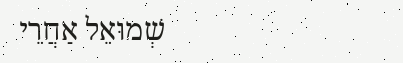שְׁמוּאֵל אַחֲרֵי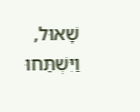שָׁאוּל, וַיִּשְׁתַּחוּ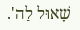שָׁאוּל לַה'.